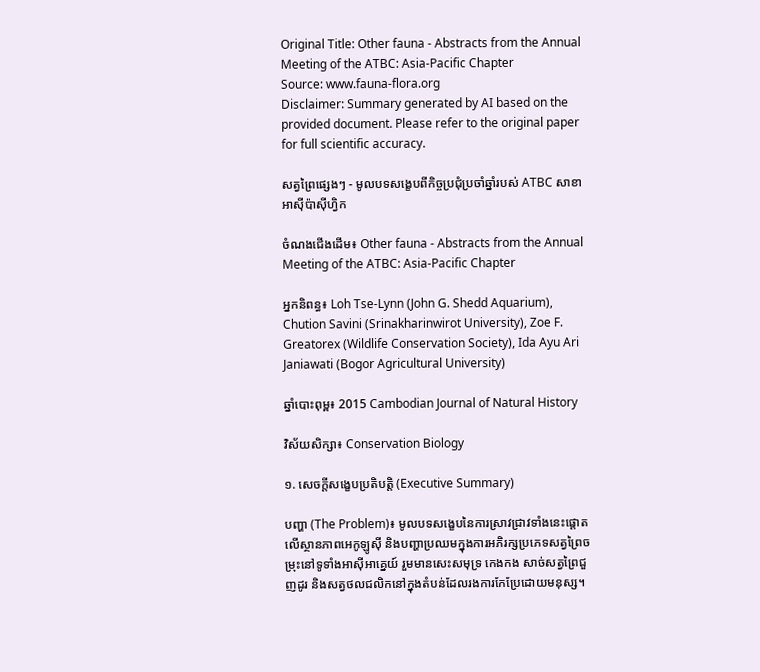Original Title: Other fauna - Abstracts from the Annual Meeting of the ATBC: Asia-Pacific Chapter
Source: www.fauna-flora.org
Disclaimer: Summary generated by AI based on the provided document. Please refer to the original paper for full scientific accuracy.

សត្វព្រៃផ្សេងៗ - មូលបទសង្ខេបពីកិច្ចប្រជុំប្រចាំឆ្នាំរបស់ ATBC សាខាអាស៊ីប៉ាស៊ីហ្វិក

ចំណងជើងដើម៖ Other fauna - Abstracts from the Annual Meeting of the ATBC: Asia-Pacific Chapter

អ្នកនិពន្ធ៖ Loh Tse-Lynn (John G. Shedd Aquarium), Chution Savini (Srinakharinwirot University), Zoe F. Greatorex (Wildlife Conservation Society), Ida Ayu Ari Janiawati (Bogor Agricultural University)

ឆ្នាំបោះពុម្ព៖ 2015 Cambodian Journal of Natural History

វិស័យសិក្សា៖ Conservation Biology

១. សេចក្តីសង្ខេបប្រតិបត្តិ (Executive Summary)

បញ្ហា (The Problem)៖ មូលបទសង្ខេបនៃការស្រាវជ្រាវទាំងនេះផ្តោតលើស្ថានភាពអេកូឡូស៊ី និងបញ្ហាប្រឈមក្នុងការអភិរក្សប្រភេទសត្វព្រៃចម្រុះនៅទូទាំងអាស៊ីអាគ្នេយ៍ រួមមានសេះសមុទ្រ កេងកង សាច់សត្វព្រៃជួញដូរ និងសត្វថលជលិកនៅក្នុងតំបន់ដែលរងការកែប្រែដោយមនុស្ស។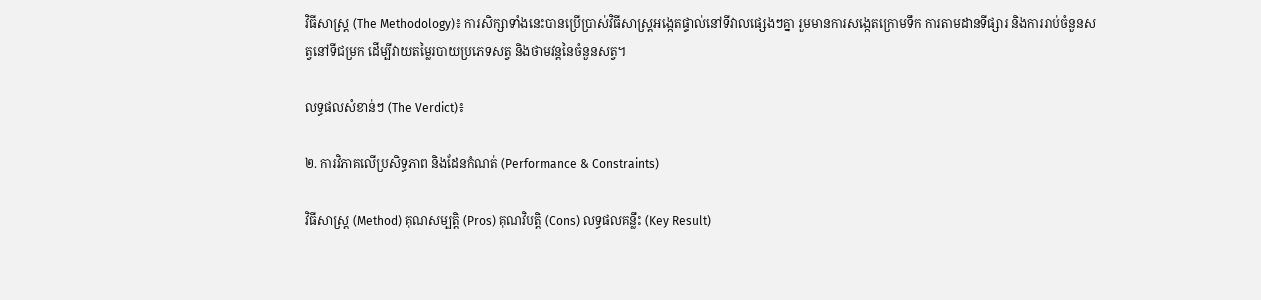វិធីសាស្ត្រ (The Methodology)៖ ការសិក្សាទាំងនេះបានប្រើប្រាស់វិធីសាស្ត្រអង្កេតផ្ទាល់នៅទីវាលផ្សេងៗគ្នា រួមមានការសង្កេតក្រោមទឹក ការតាមដានទីផ្សារ និងការរាប់ចំនួនសត្វនៅទីជម្រក ដើម្បីវាយតម្លៃរបាយប្រភេទសត្វ និងថាមវន្តនៃចំនួនសត្វ។

លទ្ធផលសំខាន់ៗ (The Verdict)៖

២. ការវិភាគលើប្រសិទ្ធភាព និងដែនកំណត់ (Performance & Constraints)

វិធីសាស្ត្រ (Method) គុណសម្បត្តិ (Pros) គុណវិបត្តិ (Cons) លទ្ធផលគន្លឹះ (Key Result)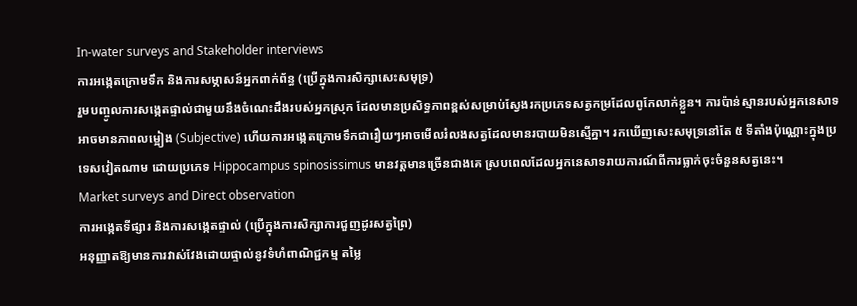In-water surveys and Stakeholder interviews
ការអង្កេតក្រោមទឹក និងការសម្ភាសន៍អ្នកពាក់ព័ន្ធ (ប្រើក្នុងការសិក្សាសេះសមុទ្រ)
រួមបញ្ចូលការសង្កេតផ្ទាល់ជាមួយនឹងចំណេះដឹងរបស់អ្នកស្រុក ដែលមានប្រសិទ្ធភាពខ្ពស់សម្រាប់ស្វែងរកប្រភេទសត្វកម្រដែលពូកែលាក់ខ្លួន។ ការប៉ាន់ស្មានរបស់អ្នកនេសាទអាចមានភាពលម្អៀង (Subjective) ហើយការអង្កេតក្រោមទឹកជារឿយៗអាចមើលរំលងសត្វដែលមានរបាយមិនស្មើគ្នា។ រកឃើញសេះសមុទ្រនៅតែ ៥ ទីតាំងប៉ុណ្ណោះក្នុងប្រទេសវៀតណាម ដោយប្រភេទ Hippocampus spinosissimus មានវត្តមានច្រើនជាងគេ ស្របពេលដែលអ្នកនេសាទរាយការណ៍ពីការធ្លាក់ចុះចំនួនសត្វនេះ។
Market surveys and Direct observation
ការអង្កេតទីផ្សារ និងការសង្កេតផ្ទាល់ (ប្រើក្នុងការសិក្សាការជួញដូរសត្វព្រៃ)
អនុញ្ញាតឱ្យមានការវាស់វែងដោយផ្ទាល់នូវទំហំពាណិជ្ជកម្ម តម្លៃ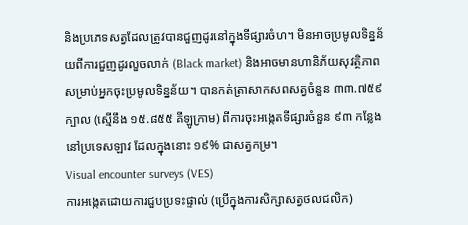និងប្រភេទសត្វដែលត្រូវបានជួញដូរនៅក្នុងទីផ្សារចំហ។ មិនអាចប្រមូលទិន្នន័យពីការជួញដូរលួចលាក់ (Black market) និងអាចមានហានិភ័យសុវត្ថិភាពសម្រាប់អ្នកចុះប្រមូលទិន្នន័យ។ បានកត់ត្រាសាកសពសត្វចំនួន ៣៣.៧៥៩ ក្បាល (ស្មើនឹង ១៥.៨៥៥ គីឡូក្រាម) ពីការចុះអង្កេតទីផ្សារចំនួន ៩៣ កន្លែងនៅប្រទេសឡាវ ដែលក្នុងនោះ ១៩% ជាសត្វកម្រ។
Visual encounter surveys (VES)
ការអង្កេតដោយការជួបប្រទះផ្ទាល់ (ប្រើក្នុងការសិក្សាសត្វថលជលិក)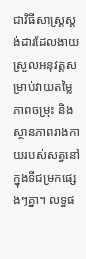ជាវិធីសាស្ត្រស្តង់ដារដែលងាយស្រួលអនុវត្តសម្រាប់វាយតម្លៃភាពចម្រុះ និងស្ថានភាពរាងកាយរបស់សត្វនៅក្នុងទីជម្រកផ្សេងៗគ្នា។ លទ្ធផ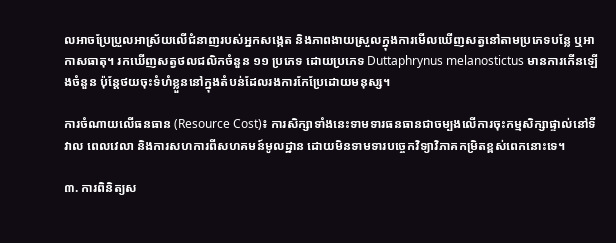លអាចប្រែប្រួលអាស្រ័យលើជំនាញរបស់អ្នកសង្កេត និងភាពងាយស្រួលក្នុងការមើលឃើញសត្វនៅតាមប្រភេទបន្លែ ឬអាកាសធាតុ។ រកឃើញសត្វថលជលិកចំនួន ១១ ប្រភេទ ដោយប្រភេទ Duttaphrynus melanostictus មានការកើនឡើងចំនួន ប៉ុន្តែថយចុះទំហំខ្លួននៅក្នុងតំបន់ដែលរងការកែប្រែដោយមនុស្ស។

ការចំណាយលើធនធាន (Resource Cost)៖ ការសិក្សាទាំងនេះទាមទារធនធានជាចម្បងលើការចុះកម្មសិក្សាផ្ទាល់នៅទីវាល ពេលវេលា និងការសហការពីសហគមន៍មូលដ្ឋាន ដោយមិនទាមទារបច្ចេកវិទ្យាវិភាគកម្រិតខ្ពស់ពេកនោះទេ។

៣. ការពិនិត្យស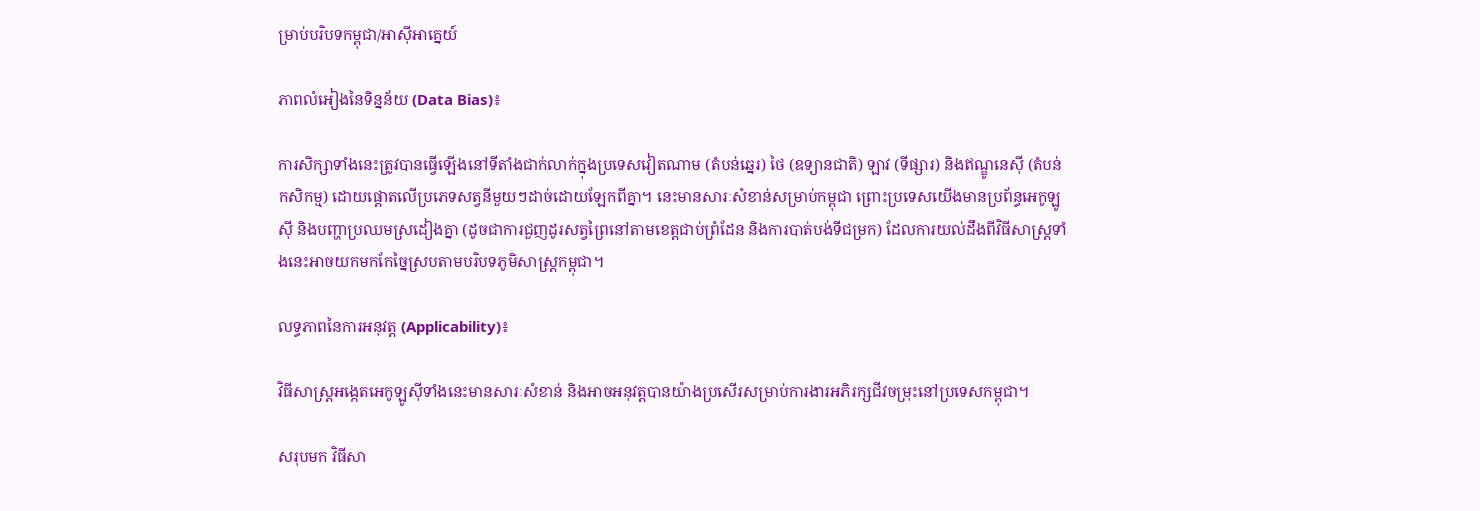ម្រាប់បរិបទកម្ពុជា/អាស៊ីអាគ្នេយ៍

ភាពលំអៀងនៃទិន្នន័យ (Data Bias)៖

ការសិក្សាទាំងនេះត្រូវបានធ្វើឡើងនៅទីតាំងជាក់លាក់ក្នុងប្រទេសវៀតណាម (តំបន់ឆ្នេរ) ថៃ (ឧទ្យានជាតិ) ឡាវ (ទីផ្សារ) និងឥណ្ឌូនេស៊ី (តំបន់កសិកម្ម) ដោយផ្តោតលើប្រភេទសត្វនីមួយៗដាច់ដោយឡែកពីគ្នា។ នេះមានសារៈសំខាន់សម្រាប់កម្ពុជា ព្រោះប្រទេសយើងមានប្រព័ន្ធអេកូឡូស៊ី និងបញ្ហាប្រឈមស្រដៀងគ្នា (ដូចជាការជួញដូរសត្វព្រៃនៅតាមខេត្តជាប់ព្រំដែន និងការបាត់បង់ទីជម្រក) ដែលការយល់ដឹងពីវិធីសាស្ត្រទាំងនេះអាចយកមកកែច្នៃស្របតាមបរិបទភូមិសាស្ត្រកម្ពុជា។

លទ្ធភាពនៃការអនុវត្ត (Applicability)៖

វិធីសាស្ត្រអង្កេតអេកូឡូស៊ីទាំងនេះមានសារៈសំខាន់ និងអាចអនុវត្តបានយ៉ាងប្រសើរសម្រាប់ការងារអភិរក្សជីវចម្រុះនៅប្រទេសកម្ពុជា។

សរុបមក វិធីសា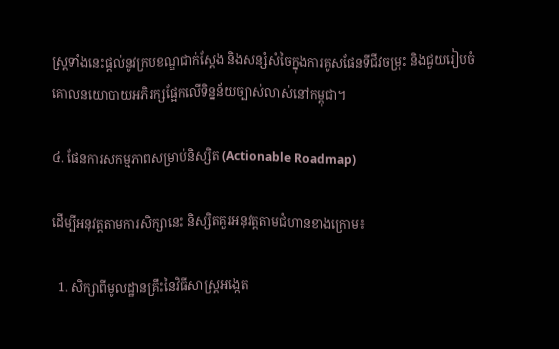ស្ត្រទាំងនេះផ្តល់នូវក្របខណ្ឌជាក់ស្តែង និងសន្សំសំចៃក្នុងការគូសផែនទីជីវចម្រុះ និងជួយរៀបចំគោលនយោបាយអភិរក្សផ្អែកលើទិន្នន័យច្បាស់លាស់នៅកម្ពុជា។

៤. ផែនការសកម្មភាពសម្រាប់និស្សិត (Actionable Roadmap)

ដើម្បីអនុវត្តតាមការសិក្សានេះ និស្សិតគួរអនុវត្តតាមជំហានខាងក្រោម៖

  1. សិក្សាពីមូលដ្ឋានគ្រឹះនៃវិធីសាស្ត្រអង្កេត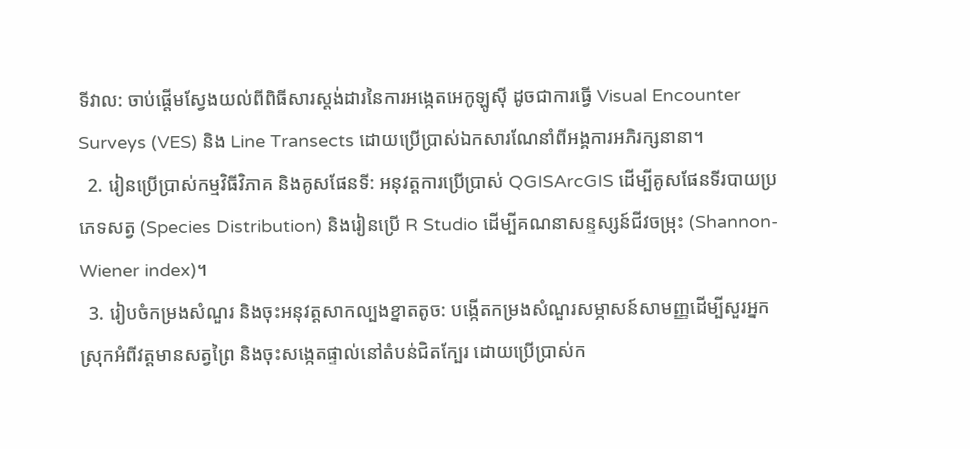ទីវាល: ចាប់ផ្តើមស្វែងយល់ពីពិធីសារស្តង់ដារនៃការអង្កេតអេកូឡូស៊ី ដូចជាការធ្វើ Visual Encounter Surveys (VES) និង Line Transects ដោយប្រើប្រាស់ឯកសារណែនាំពីអង្គការអភិរក្សនានា។
  2. រៀនប្រើប្រាស់កម្មវិធីវិភាគ និងគូសផែនទី: អនុវត្តការប្រើប្រាស់ QGISArcGIS ដើម្បីគូសផែនទីរបាយប្រភេទសត្វ (Species Distribution) និងរៀនប្រើ R Studio ដើម្បីគណនាសន្ទស្សន៍ជីវចម្រុះ (Shannon-Wiener index)។
  3. រៀបចំកម្រងសំណួរ និងចុះអនុវត្តសាកល្បងខ្នាតតូច: បង្កើតកម្រងសំណួរសម្ភាសន៍សាមញ្ញដើម្បីសួរអ្នកស្រុកអំពីវត្តមានសត្វព្រៃ និងចុះសង្កេតផ្ទាល់នៅតំបន់ជិតក្បែរ ដោយប្រើប្រាស់ក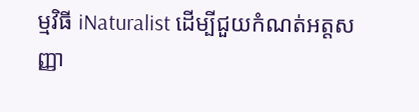ម្មវិធី iNaturalist ដើម្បីជួយកំណត់អត្តសញ្ញា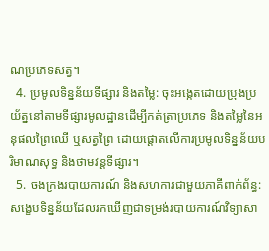ណប្រភេទសត្វ។
  4. ប្រមូលទិន្នន័យទីផ្សារ និងតម្លៃ: ចុះអង្កេតដោយប្រុងប្រយ័ត្ននៅតាមទីផ្សារមូលដ្ឋានដើម្បីកត់ត្រាប្រភេទ និងតម្លៃនៃអនុផលព្រៃឈើ ឬសត្វព្រៃ ដោយផ្តោតលើការប្រមូលទិន្នន័យបរិមាណសុទ្ធ និងថាមវន្តទីផ្សារ។
  5. ចងក្រងរបាយការណ៍ និងសហការជាមួយភាគីពាក់ព័ន្ធ: សង្ខេបទិន្នន័យដែលរកឃើញជាទម្រង់របាយការណ៍វិទ្យាសា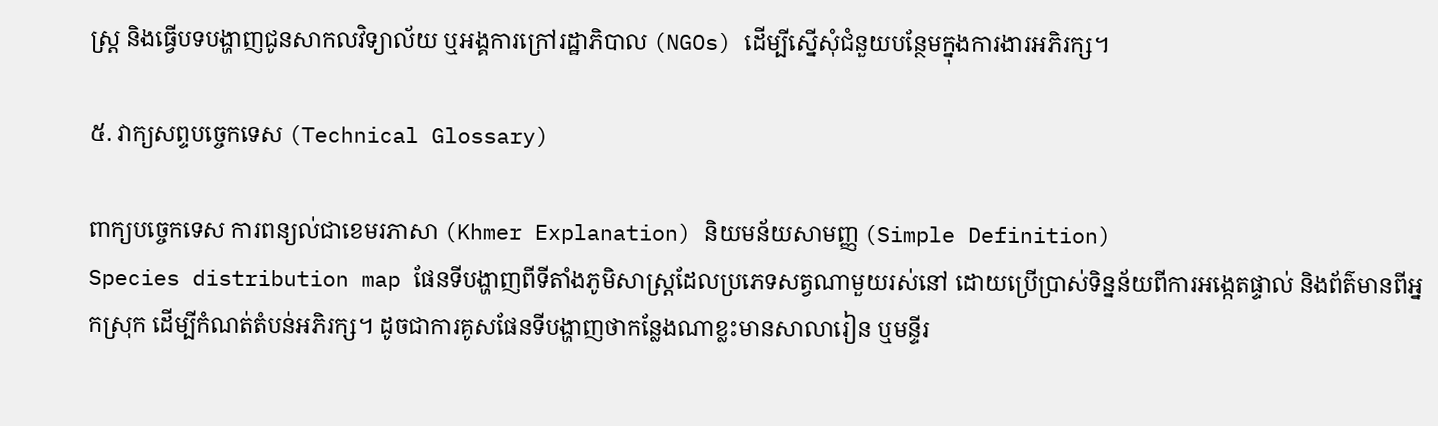ស្ត្រ និងធ្វើបទបង្ហាញជូនសាកលវិទ្យាល័យ ឬអង្គការក្រៅរដ្ឋាភិបាល (NGOs) ដើម្បីស្នើសុំជំនួយបន្ថែមក្នុងការងារអភិរក្ស។

៥. វាក្យសព្ទបច្ចេកទេស (Technical Glossary)

ពាក្យបច្ចេកទេស ការពន្យល់ជាខេមរភាសា (Khmer Explanation) និយមន័យសាមញ្ញ (Simple Definition)
Species distribution map ផែនទីបង្ហាញពីទីតាំងភូមិសាស្ត្រដែលប្រភេទសត្វណាមួយរស់នៅ ដោយប្រើប្រាស់ទិន្នន័យពីការអង្កេតផ្ទាល់ និងព័ត៌មានពីអ្នកស្រុក ដើម្បីកំណត់តំបន់អភិរក្ស។ ដូចជាការគូសផែនទីបង្ហាញថាកន្លែងណាខ្លះមានសាលារៀន ឬមន្ទីរ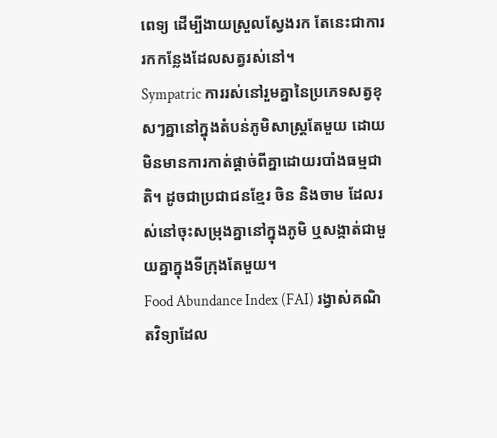ពេទ្យ ដើម្បីងាយស្រួលស្វែងរក តែនេះជាការរកកន្លែងដែលសត្វរស់នៅ។
Sympatric ការរស់នៅរួមគ្នានៃប្រភេទសត្វខុសៗគ្នានៅក្នុងតំបន់ភូមិសាស្ត្រតែមួយ ដោយមិនមានការកាត់ផ្ដាច់ពីគ្នាដោយរបាំងធម្មជាតិ។ ដូចជាប្រជាជនខ្មែរ ចិន និងចាម ដែលរស់នៅចុះសម្រុងគ្នានៅក្នុងភូមិ ឬសង្កាត់ជាមួយគ្នាក្នុងទីក្រុងតែមួយ។
Food Abundance Index (FAI) រង្វាស់គណិតវិទ្យាដែល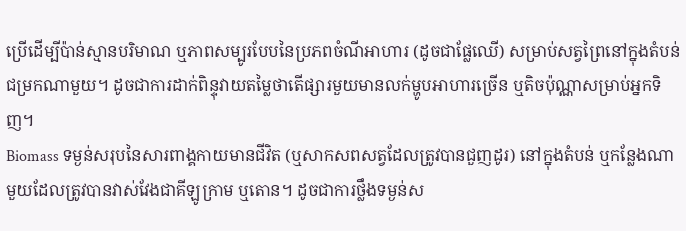ប្រើដើម្បីប៉ាន់ស្មានបរិមាណ ឬភាពសម្បូរបែបនៃប្រភពចំណីអាហារ (ដូចជាផ្លែឈើ) សម្រាប់សត្វព្រៃនៅក្នុងតំបន់ជម្រកណាមួយ។ ដូចជាការដាក់ពិន្ទុវាយតម្លៃថាតើផ្សារមួយមានលក់ម្ហូបអាហារច្រើន ឬតិចប៉ុណ្ណាសម្រាប់អ្នកទិញ។
Biomass ទម្ងន់សរុបនៃសារពាង្គកាយមានជីវិត (ឬសាកសពសត្វដែលត្រូវបានជួញដូរ) នៅក្នុងតំបន់ ឬកន្លែងណាមួយដែលត្រូវបានវាស់វែងជាគីឡូក្រាម ឬតោន។ ដូចជាការថ្លឹងទម្ងន់ស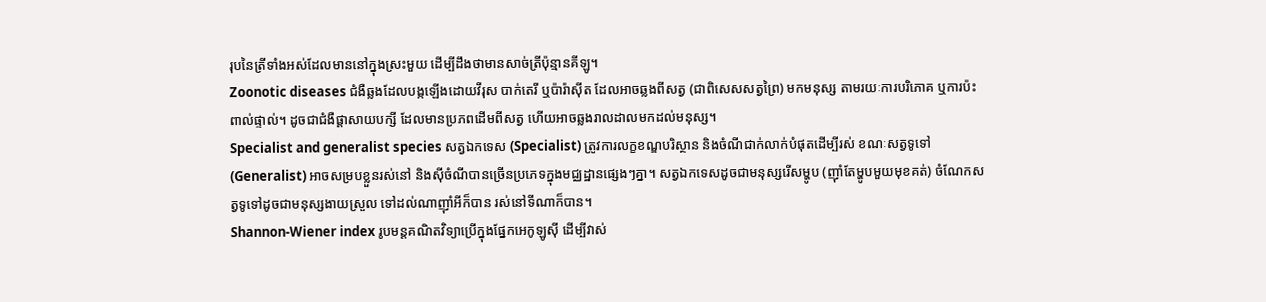រុបនៃត្រីទាំងអស់ដែលមាននៅក្នុងស្រះមួយ ដើម្បីដឹងថាមានសាច់ត្រីប៉ុន្មានគីឡូ។
Zoonotic diseases ជំងឺឆ្លងដែលបង្កឡើងដោយវីរុស បាក់តេរី ឬប៉ារ៉ាស៊ីត ដែលអាចឆ្លងពីសត្វ (ជាពិសេសសត្វព្រៃ) មកមនុស្ស តាមរយៈការបរិភោគ ឬការប៉ះពាល់ផ្ទាល់។ ដូចជាជំងឺផ្តាសាយបក្សី ដែលមានប្រភពដើមពីសត្វ ហើយអាចឆ្លងរាលដាលមកដល់មនុស្ស។
Specialist and generalist species សត្វឯកទេស (Specialist) ត្រូវការលក្ខខណ្ឌបរិស្ថាន និងចំណីជាក់លាក់បំផុតដើម្បីរស់ ខណៈសត្វទូទៅ (Generalist) អាចសម្របខ្លួនរស់នៅ និងស៊ីចំណីបានច្រើនប្រភេទក្នុងមជ្ឈដ្ឋានផ្សេងៗគ្នា។ សត្វឯកទេសដូចជាមនុស្សរើសម្ហូប (ញ៉ាំតែម្ហូបមួយមុខគត់) ចំណែកសត្វទូទៅដូចជាមនុស្សងាយស្រួល ទៅដល់ណាញ៉ាំអីក៏បាន រស់នៅទីណាក៏បាន។
Shannon-Wiener index រូបមន្តគណិតវិទ្យាប្រើក្នុងផ្នែកអេកូឡូស៊ី ដើម្បីវាស់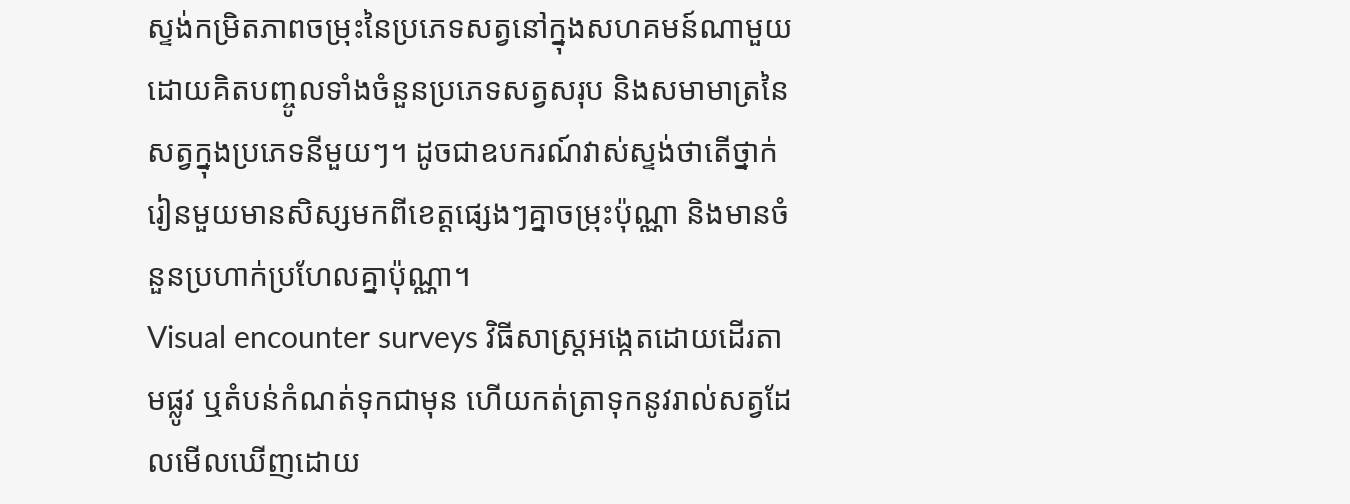ស្ទង់កម្រិតភាពចម្រុះនៃប្រភេទសត្វនៅក្នុងសហគមន៍ណាមួយ ដោយគិតបញ្ចូលទាំងចំនួនប្រភេទសត្វសរុប និងសមាមាត្រនៃសត្វក្នុងប្រភេទនីមួយៗ។ ដូចជាឧបករណ៍វាស់ស្ទង់ថាតើថ្នាក់រៀនមួយមានសិស្សមកពីខេត្តផ្សេងៗគ្នាចម្រុះប៉ុណ្ណា និងមានចំនួនប្រហាក់ប្រហែលគ្នាប៉ុណ្ណា។
Visual encounter surveys វិធីសាស្ត្រអង្កេតដោយដើរតាមផ្លូវ ឬតំបន់កំណត់ទុកជាមុន ហើយកត់ត្រាទុកនូវរាល់សត្វដែលមើលឃើញដោយ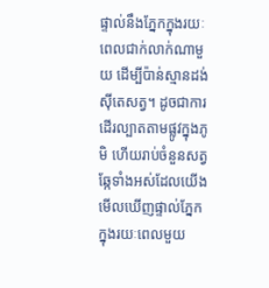ផ្ទាល់នឹងភ្នែកក្នុងរយៈពេលជាក់លាក់ណាមួយ ដើម្បីប៉ាន់ស្មានដង់ស៊ីតេសត្វ។ ដូចជាការដើរល្បាតតាមផ្លូវក្នុងភូមិ ហើយរាប់ចំនួនសត្វឆ្កែទាំងអស់ដែលយើងមើលឃើញផ្ទាល់ភ្នែកក្នុងរយៈពេលមួយ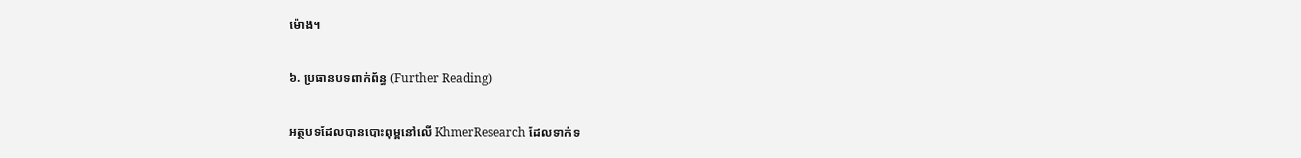ម៉ោង។

៦. ប្រធានបទពាក់ព័ន្ធ (Further Reading)

អត្ថបទដែលបានបោះពុម្ពនៅលើ KhmerResearch ដែលទាក់ទ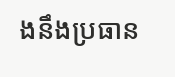ងនឹងប្រធាន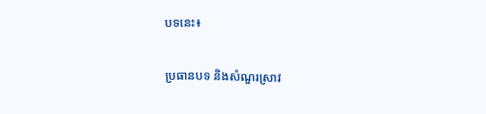បទនេះ៖

ប្រធានបទ និងសំណួរស្រាវ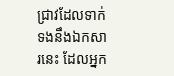ជ្រាវដែលទាក់ទងនឹងឯកសារនេះ ដែលអ្នក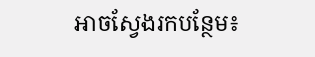អាចស្វែងរកបន្ថែម៖